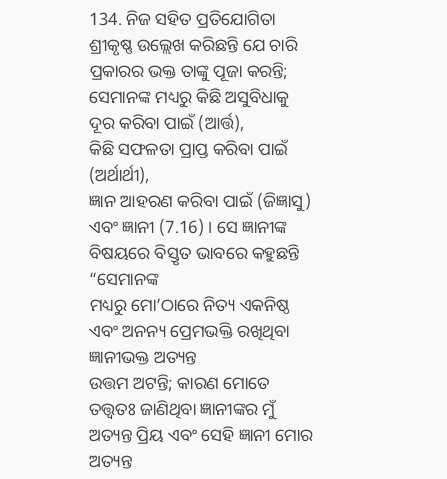134. ନିଜ ସହିତ ପ୍ରତିଯୋଗିତା
ଶ୍ରୀକୃଷ୍ଣ ଉଲ୍ଲେଖ କରିଛନ୍ତି ଯେ ଚାରି ପ୍ରକାରର ଭକ୍ତ ତାଙ୍କୁ ପୂଜା କରନ୍ତି;
ସେମାନଙ୍କ ମଧ୍ୟରୁ କିଛି ଅସୁବିଧାକୁ ଦୂର କରିବା ପାଇଁ (ଆର୍ତ୍ତ),
କିଛି ସଫଳତା ପ୍ରାପ୍ତ କରିବା ପାଇଁ (ଅର୍ଥାର୍ଥୀ),
ଜ୍ଞାନ ଆହରଣ କରିବା ପାଇଁ (ଜିଜ୍ଞାସୁ) ଏବଂ ଜ୍ଞାନୀ (7.16) । ସେ ଜ୍ଞାନୀଙ୍କ ବିଷୟରେ ବିସ୍ତୃତ ଭାବରେ କହୁଛନ୍ତି “ସେମାନଙ୍କ
ମଧ୍ୟରୁ ମୋ’ଠାରେ ନିତ୍ୟ ଏକନିଷ୍ଠ ଏବଂ ଅନନ୍ୟ ପ୍ରେମଭକ୍ତି ରଖିଥିବା ଜ୍ଞାନୀଭକ୍ତ ଅତ୍ୟନ୍ତ
ଉତ୍ତମ ଅଟନ୍ତି; କାରଣ ମୋତେ
ତତ୍ତ୍ୱତଃ ଜାଣିଥିବା ଜ୍ଞାନୀଙ୍କର ମୁଁ ଅତ୍ୟନ୍ତ ପ୍ରିୟ ଏବଂ ସେହି ଜ୍ଞାନୀ ମୋର ଅତ୍ୟନ୍ତ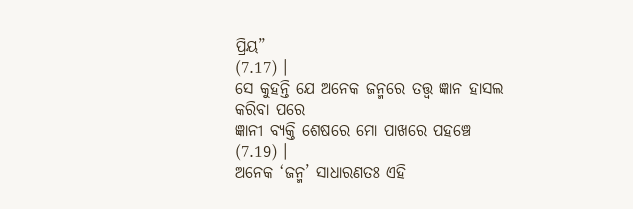ପ୍ରିୟ”
(7.17) ।
ସେ କୁହନ୍ତି ଯେ ଅନେକ ଜନ୍ମରେ ତତ୍ତ୍ୱ ଜ୍ଞାନ ହାସଲ କରିବା ପରେ
ଜ୍ଞାନୀ ବ୍ୟକ୍ତି ଶେଷରେ ମୋ ପାଖରେ ପହଞ୍ଚେ (7.19) ।
ଅନେକ ‘ଜନ୍ମ’ ସାଧାରଣତଃ ଏହି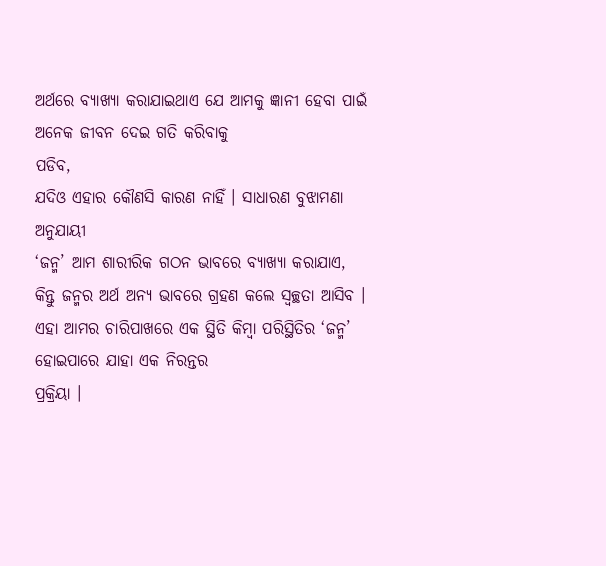ଅର୍ଥରେ ବ୍ୟାଖ୍ୟା କରାଯାଇଥାଏ ଯେ ଆମକୁ ଜ୍ଞାନୀ ହେବା ପାଇଁ ଅନେକ ଜୀବନ ଦେଇ ଗତି କରିବାକୁ
ପଡିବ,
ଯଦିଓ ଏହାର କୌଣସି କାରଣ ନାହିଁ । ସାଧାରଣ ବୁଝାମଣା ଅନୁଯାୟୀ
‘ଜନ୍ମ’ ଆମ ଶାରୀରିକ ଗଠନ ଭାବରେ ବ୍ୟାଖ୍ୟା କରାଯାଏ, କିନ୍ତୁ ଜନ୍ମର ଅର୍ଥ ଅନ୍ୟ ଭାବରେ ଗ୍ରହଣ କଲେ ସ୍ୱଚ୍ଛତା ଆସିବ ।
ଏହା ଆମର ଚାରିପାଖରେ ଏକ ସ୍ଥିତି କିମ୍ବା ପରିସ୍ଥିତିର ‘ଜନ୍ମ’ ହୋଇପାରେ ଯାହା ଏକ ନିରନ୍ତର
ପ୍ରକ୍ରିୟା ।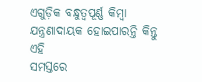ଏଗୁଡ଼ିକ ବନ୍ଧୁତ୍ୱପୂର୍ଣ୍ଣ କିମ୍ବା ଯନ୍ତ୍ରଣାଦାୟକ ହୋଇପାରନ୍ତି କିନ୍ତୁ ଏହି
ସମସ୍ତରେ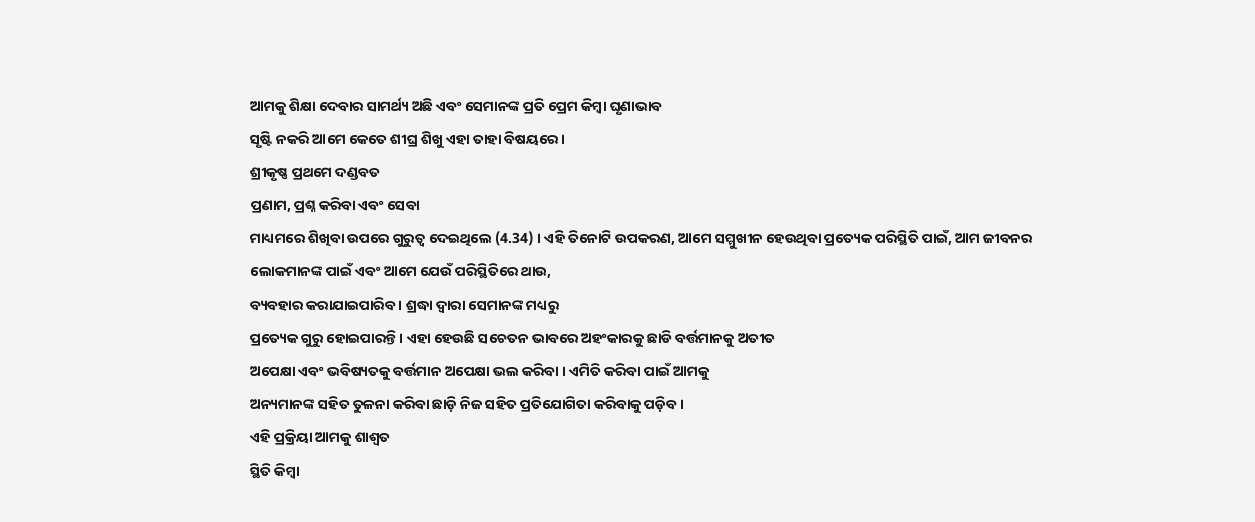ଆମକୁ ଶିକ୍ଷା ଦେବାର ସାମର୍ଥ୍ୟ ଅଛି ଏବଂ ସେମାନଙ୍କ ପ୍ରତି ପ୍ରେମ କିମ୍ବା ଘୃଣାଭାବ
ସୃଷ୍ଟି ନକରି ଆମେ କେତେ ଶୀଘ୍ର ଶିଖୁ ଏହା ତାହା ବିଷୟରେ ।
ଶ୍ରୀକୃଷ୍ଣ ପ୍ରଥମେ ଦଣ୍ଡବତ
ପ୍ରଣାମ, ପ୍ରଶ୍ନ କରିବା ଏବଂ ସେବା
ମାଧ୍ୟମରେ ଶିଖିବା ଉପରେ ଗୁରୁତ୍ୱ ଦେଇଥିଲେ (4.34) । ଏହି ତିନୋଟି ଉପକରଣ, ଆମେ ସମ୍ମୁଖୀନ ହେଉଥିବା ପ୍ରତ୍ୟେକ ପରିସ୍ଥିତି ପାଇଁ, ଆମ ଜୀବନର ଲୋକମାନଙ୍କ ପାଇଁ ଏବଂ ଆମେ ଯେଉଁ ପରିସ୍ଥିତିରେ ଥାଉ,
ବ୍ୟବହାର କରାଯାଇପାରିବ । ଶ୍ରଦ୍ଧା ଦ୍ୱାରା ସେମାନଙ୍କ ମଧ୍ୟରୁ
ପ୍ରତ୍ୟେକ ଗୁରୁ ହୋଇପାରନ୍ତି । ଏହା ହେଉଛି ସଚେତନ ଭାବରେ ଅହଂକାରକୁ ଛାଡି ବର୍ତ୍ତମାନକୁ ଅତୀତ
ଅପେକ୍ଷା ଏବଂ ଭବିଷ୍ୟତକୁ ବର୍ତ୍ତମାନ ଅପେକ୍ଷା ଭଲ କରିବା । ଏମିତି କରିବା ପାଇଁ ଆମକୁ
ଅନ୍ୟମାନଙ୍କ ସହିତ ତୁଳନା କରିବା ଛାଡ଼ି ନିଜ ସହିତ ପ୍ରତିଯୋଗିତା କରିବାକୁ ପଡ଼ିବ ।
ଏହି ପ୍ରକ୍ରିୟା ଆମକୁ ଶାଶ୍ୱତ
ସ୍ଥିତି କିମ୍ବା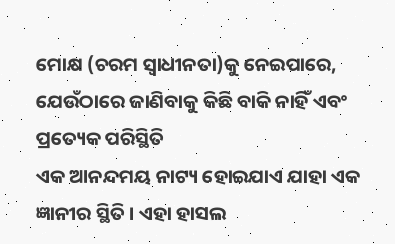ମୋକ୍ଷ (ଚରମ ସ୍ୱାଧୀନତା)କୁ ନେଇପାରେ, ଯେଉଁଠାରେ ଜାଣିବାକୁ କିଛି ବାକି ନାହିଁ ଏବଂ ପ୍ରତ୍ୟେକ ପରିସ୍ଥିତି
ଏକ ଆନନ୍ଦମୟ ନାଟ୍ୟ ହୋଇଯାଏ ଯାହା ଏକ ଜ୍ଞାନୀର ସ୍ଥିତି । ଏହା ହାସଲ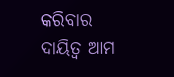କରିବାର ଦାୟିତ୍ୱ ଆମ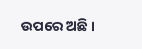ଉପରେ ଅଛି ।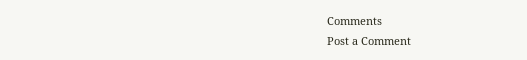Comments
Post a Comment